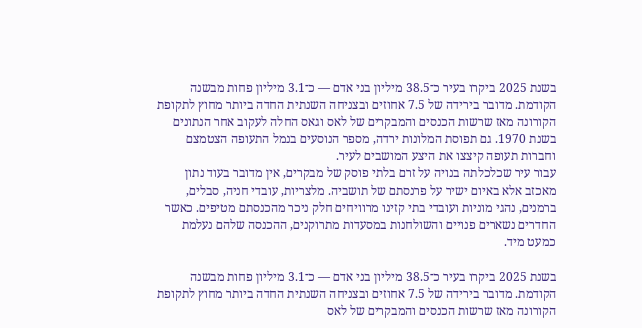בשנת 2025 ביקרו בעיר כ־38.5 מיליון בני אדם — כ־3.1 מיליון פחות מבשנה הקודמת. מדובר בירידה של 7.5 אחוזים ובצניחה השנתית החדה ביותר מחוץ לתקופת הקורונה מאז שרשות הכנסים והמבקרים של לאס וגאס החלה לעקוב אחר הנתונים בשנת 1970. גם תפוסת המלונות ירדה, מספר הנוסעים בנמל התעופה הצטמצם וחברות תעופה קיצצו את היצע המושבים לעיר.
עבור עיר שכלכלתה בנויה על זרם בלתי פוסק של מבקרים, אין מדובר בעוד נתון מאכזב אלא באיום ישיר על פרנסתם של תושביה. מלצריות, עובדי חניה, סבלים, ברמנים, נהגי מוניות ועובדי בתי קזינו מרוויחים חלק ניכר מהכנסתם מטיפים. כאשר החדרים נשארים פנויים והשולחנות במסעדות מתרוקנים, ההכנסה שלהם נעלמת כמעט מיד.

בשנת 2025 ביקרו בעיר כ־38.5 מיליון בני אדם — כ־3.1 מיליון פחות מבשנה הקודמת. מדובר בירידה של 7.5 אחוזים ובצניחה השנתית החדה ביותר מחוץ לתקופת הקורונה מאז שרשות הכנסים והמבקרים של לאס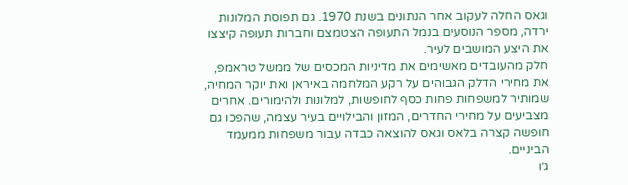וגאס החלה לעקוב אחר הנתונים בשנת 1970. גם תפוסת המלונות ירדה, מספר הנוסעים בנמל התעופה הצטמצם וחברות תעופה קיצצו את היצע המושבים לעיר.
חלק מהעובדים מאשימים את מדיניות המכסים של ממשל טראמפ, את מחירי הדלק הגבוהים על רקע המלחמה באיראן ואת יוקר המחיה, שמותיר למשפחות פחות כסף לחופשות, למלונות ולהימורים. אחרים מצביעים על מחירי החדרים, המזון והבילויים בעיר עצמה, שהפכו גם חופשה קצרה בלאס וגאס להוצאה כבדה עבור משפחות ממעמד הביניים.
ג׳ו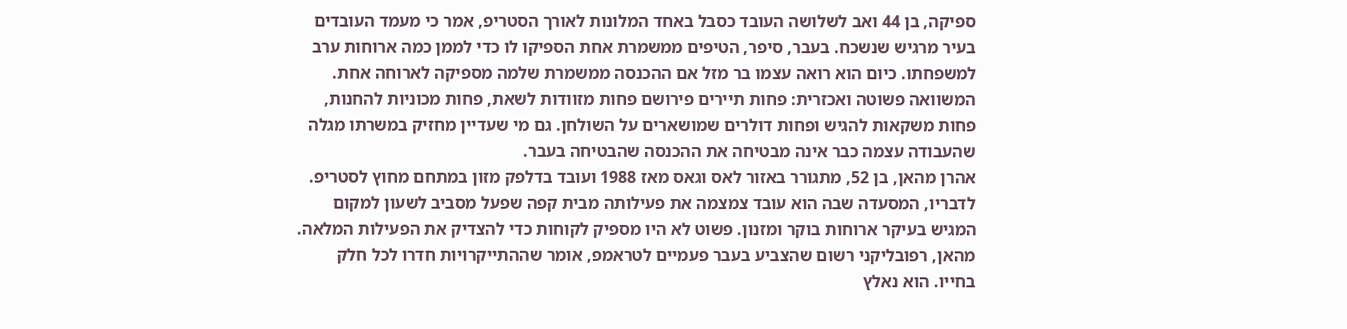ספיקה, בן 44 ואב לשלושה העובד כסבל באחד המלונות לאורך הסטריפ, אמר כי מעמד העובדים בעיר מרגיש שנשכח. בעבר, סיפר, הטיפים ממשמרת אחת הספיקו לו כדי לממן כמה ארוחות ערב למשפחתו. כיום הוא רואה עצמו בר מזל אם ההכנסה ממשמרת שלמה מספיקה לארוחה אחת.
המשוואה פשוטה ואכזרית: פחות תיירים פירושם פחות מזוודות לשאת, פחות מכוניות להחנות, פחות משקאות להגיש ופחות דולרים שמושארים על השולחן. גם מי שעדיין מחזיק במשרתו מגלה שהעבודה עצמה כבר אינה מבטיחה את ההכנסה שהבטיחה בעבר.
אהרן מהאן, בן 52, מתגורר באזור לאס וגאס מאז 1988 ועובד בדלפק מזון במתחם מחוץ לסטריפ. לדבריו, המסעדה שבה הוא עובד צמצמה את פעילותה מבית קפה שפעל מסביב לשעון למקום המגיש בעיקר ארוחות בוקר ומזנון. פשוט לא היו מספיק לקוחות כדי להצדיק את הפעילות המלאה.
מהאן, רפובליקני רשום שהצביע בעבר פעמיים לטראמפ, אומר שההתייקרויות חדרו לכל חלק בחייו. הוא נאלץ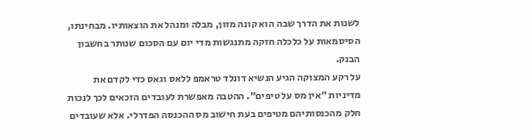לשנות את הדרך שבה הוא קונה מזון, מבלה ומנהל את הוצאותיו. מבחינתו, הסיסמאות על כלכלה חזקה מתנגשות מדי יום עם הסכום שנותר בחשבון הבנק.
על רקע המצוקה הגיע הנשיא דונלד טראמפ ללאס וגאס כדי לקדם את מדיניות ״אין מס על טיפים״. ההטבה מאפשרת לעובדים הזכאים לכך לנכות חלק מהכנסותיהם מטיפים בעת חישוב מס ההכנסה הפדרלי. אלא שעובדים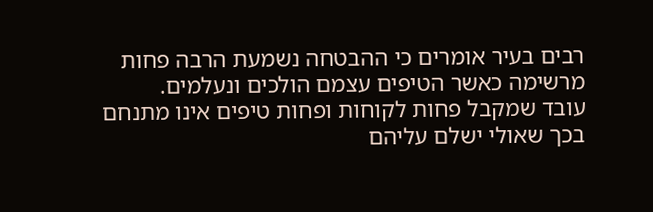רבים בעיר אומרים כי ההבטחה נשמעת הרבה פחות מרשימה כאשר הטיפים עצמם הולכים ונעלמים.
עובד שמקבל פחות לקוחות ופחות טיפים אינו מתנחם בכך שאולי ישלם עליהם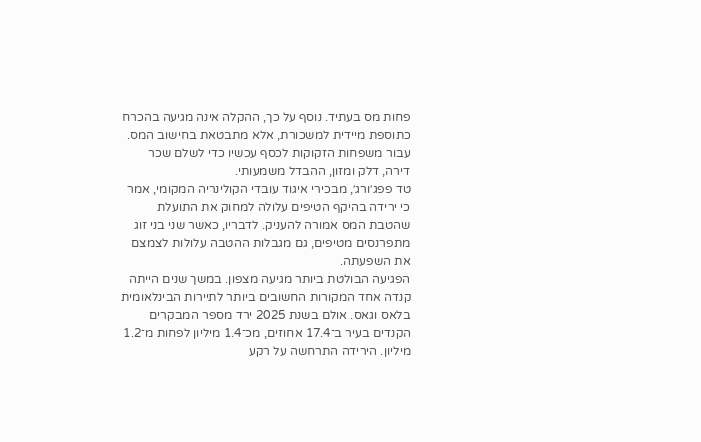פחות מס בעתיד. נוסף על כך, ההקלה אינה מגיעה בהכרח כתוספת מיידית למשכורת, אלא מתבטאת בחישוב המס. עבור משפחות הזקוקות לכסף עכשיו כדי לשלם שכר דירה, דלק ומזון, ההבדל משמעותי.
טד פפג׳ורג׳, מבכירי איגוד עובדי הקולינריה המקומי, אמר כי ירידה בהיקף הטיפים עלולה למחוק את התועלת שהטבת המס אמורה להעניק. לדבריו, כאשר שני בני זוג מתפרנסים מטיפים, גם מגבלות ההטבה עלולות לצמצם את השפעתה.
הפגיעה הבולטת ביותר מגיעה מצפון. במשך שנים הייתה קנדה אחד המקורות החשובים ביותר לתיירות הבינלאומית בלאס וגאס. אולם בשנת 2025 ירד מספר המבקרים הקנדים בעיר ב־17.4 אחוזים, מכ־1.4 מיליון לפחות מ־1.2 מיליון. הירידה התרחשה על רקע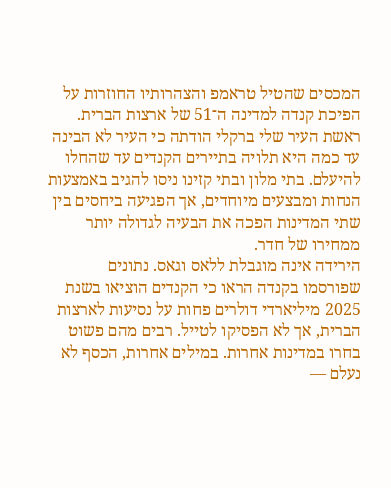המכסים שהטיל טראמפ והצהרותיו החוזרות על הפיכת קנדה למדינה ה־51 של ארצות הברית.
ראשת העיר שלי ברקלי הודתה כי העיר לא הבינה עד כמה היא תלויה בתיירים הקנדים עד שהחלו להיעלם. בתי מלון ובתי קזינו ניסו להגיב באמצעות הנחות ומבצעים מיוחדים, אך הפגיעה ביחסים בין שתי המדינות הפכה את הבעיה לגדולה יותר ממחירו של חדר.
הירידה אינה מוגבלת ללאס וגאס. נתונים שפורסמו בקנדה הראו כי הקנדים הוציאו בשנת 2025 מיליארדי דולרים פחות על נסיעות לארצות הברית, אך לא הפסיקו לטייל. רבים מהם פשוט בחרו במדינות אחרות. במילים אחרות, הכסף לא נעלם —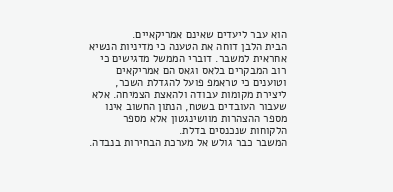הוא עבר ליעדים שאינם אמריקאיים.
הבית הלבן דוחה את הטענה כי מדיניות הנשיא אחראית למשבר. דוברי הממשל מדגישים כי רוב המבקרים בלאס וגאס הם אמריקאים וטוענים כי טראמפ פועל להגדלת השכר, ליצירת מקומות עבודה ולהאצת הצמיחה. אלא שעבור העובדים בשטח, הנתון החשוב אינו מספר ההצהרות מוושינגטון אלא מספר הלקוחות שנכנסים בדלת.
המשבר כבר גולש אל מערכת הבחירות בנבדה.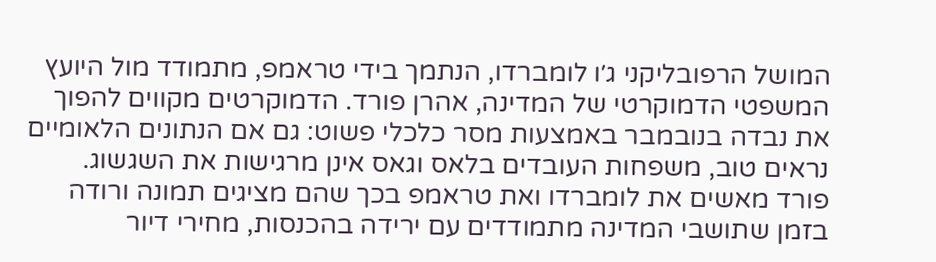המושל הרפובליקני ג׳ו לומברדו, הנתמך בידי טראמפ, מתמודד מול היועץ המשפטי הדמוקרטי של המדינה, אהרן פורד. הדמוקרטים מקווים להפוך את נבדה בנובמבר באמצעות מסר כלכלי פשוט: גם אם הנתונים הלאומיים נראים טוב, משפחות העובדים בלאס וגאס אינן מרגישות את השגשוג.
פורד מאשים את לומברדו ואת טראמפ בכך שהם מציגים תמונה ורודה בזמן שתושבי המדינה מתמודדים עם ירידה בהכנסות, מחירי דיור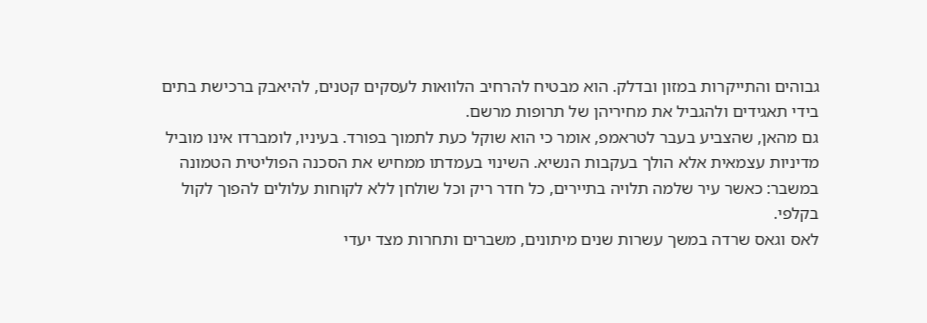גבוהים והתייקרות במזון ובדלק. הוא מבטיח להרחיב הלוואות לעסקים קטנים, להיאבק ברכישת בתים בידי תאגידים ולהגביל את מחיריהן של תרופות מרשם.
גם מהאן, שהצביע בעבר לטראמפ, אומר כי הוא שוקל כעת לתמוך בפורד. בעיניו, לומברדו אינו מוביל מדיניות עצמאית אלא הולך בעקבות הנשיא. השינוי בעמדתו ממחיש את הסכנה הפוליטית הטמונה במשבר: כאשר עיר שלמה תלויה בתיירים, כל חדר ריק וכל שולחן ללא לקוחות עלולים להפוך לקול בקלפי.
לאס וגאס שרדה במשך עשרות שנים מיתונים, משברים ותחרות מצד יעדי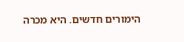הימורים חדשים. היא מכרה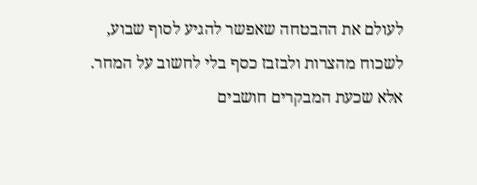לעולם את ההבטחה שאפשר להגיע לסוף שבוע, לשכוח מהצרות ולבזבז כסף בלי לחשוב על המחר. אלא שכעת המבקרים חושבים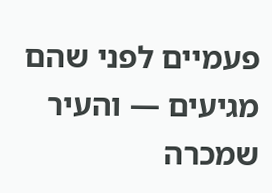פעמיים לפני שהם מגיעים — והעיר שמכרה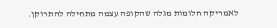לאמריקה חלומות מגלה שהקופה עצמה מתחילה להתרוקן.